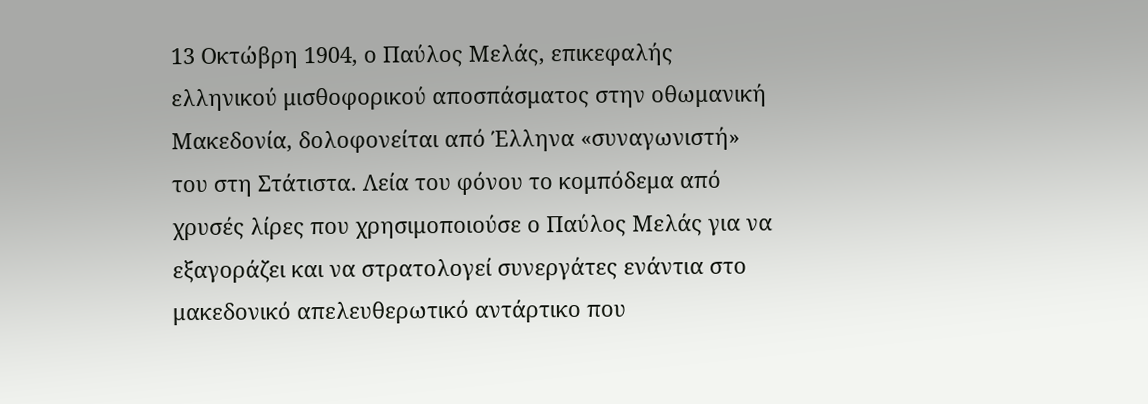13 Οκτώβρη 1904, ο Παύλος Μελάς, επικεφαλής ελληνικού μισθοφορικού αποσπάσματος στην οθωμανική Μακεδονία, δολοφονείται από Έλληνα «συναγωνιστή» του στη Στάτιστα. Λεία του φόνου το κομπόδεμα από χρυσές λίρες που χρησιμοποιούσε ο Παύλος Μελάς για να εξαγοράζει και να στρατολογεί συνεργάτες ενάντια στο μακεδονικό απελευθερωτικό αντάρτικο που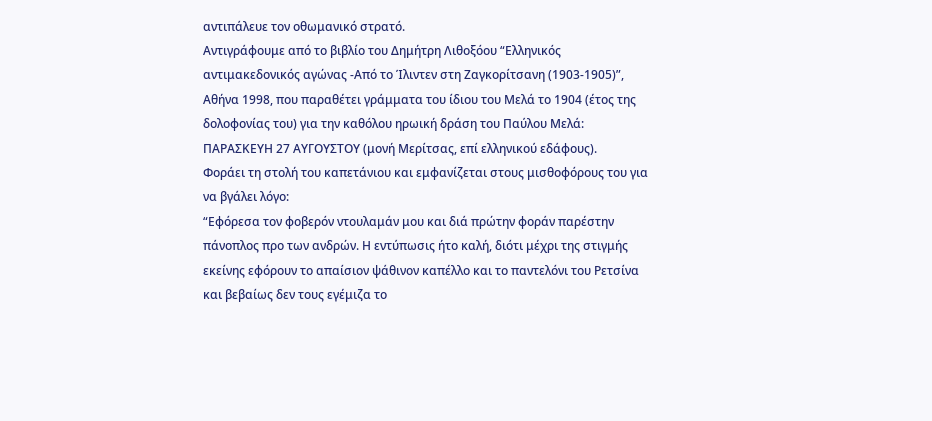αντιπάλευε τον οθωμανικό στρατό.
Αντιγράφουμε από το βιβλίο του Δημήτρη Λιθοξόου “Ελληνικός αντιμακεδονικός αγώνας -Από το Ίλιντεν στη Ζαγκορίτσανη (1903-1905)”, Αθήνα 1998, που παραθέτει γράμματα του ίδιου του Μελά το 1904 (έτος της δολοφονίας του) για την καθόλου ηρωική δράση του Παύλου Μελά:
ΠΑΡΑΣΚΕΥΗ 27 ΑΥΓΟΥΣΤΟΥ (μονή Μερίτσας, επί ελληνικού εδάφους).
Φοράει τη στολή του καπετάνιου και εμφανίζεται στους μισθοφόρους του για να βγάλει λόγο:
“Εφόρεσα τον φοβερόν ντουλαμάν μου και διά πρώτην φοράν παρέστην πάνοπλος προ των ανδρών. Η εντύπωσις ήτο καλή, διότι μέχρι της στιγμής εκείνης εφόρουν το απαίσιον ψάθινον καπέλλο και το παντελόνι του Ρετσίνα και βεβαίως δεν τους εγέμιζα το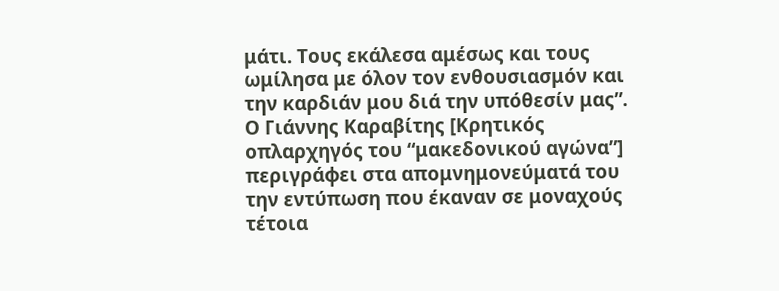μάτι. Τους εκάλεσα αμέσως και τους ωμίλησα με όλον τον ενθουσιασμόν και την καρδιάν μου διά την υπόθεσίν μας”.
Ο Γιάννης Καραβίτης [Κρητικός οπλαρχηγός του “μακεδονικού αγώνα”] περιγράφει στα απομνημονεύματά του την εντύπωση που έκαναν σε μοναχούς τέτοια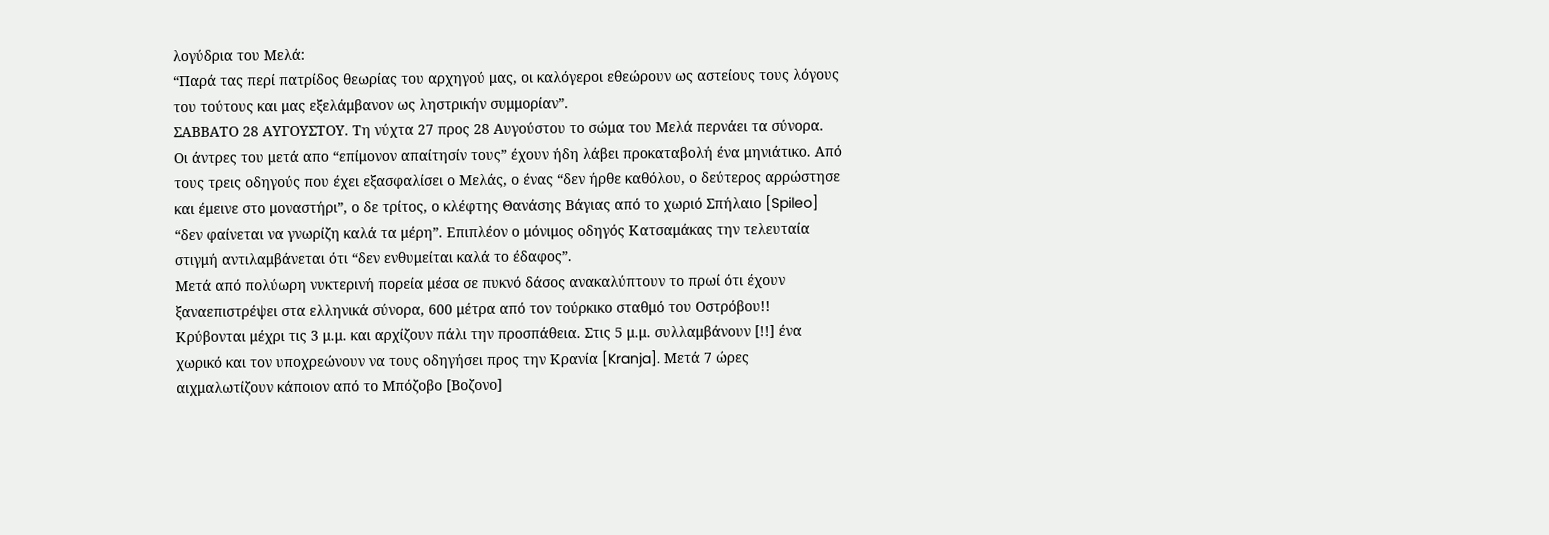λογύδρια του Μελά:
“Παρά τας περί πατρίδος θεωρίας του αρχηγού μας, οι καλόγεροι εθεώρουν ως αστείους τους λόγους του τούτους και μας εξελάμβανον ως ληστρικήν συμμορίαν”.
ΣΑΒΒΑΤΟ 28 ΑΥΓΟΥΣΤΟΥ. Τη νύχτα 27 προς 28 Αυγούστου το σώμα του Μελά περνάει τα σύνορα.
Οι άντρες του μετά απο “επίμονον απαίτησίν τους” έχουν ήδη λάβει προκαταβολή ένα μηνιάτικο. Από τους τρεις οδηγούς που έχει εξασφαλίσει ο Μελάς, ο ένας “δεν ήρθε καθόλου, ο δεύτερος αρρώστησε και έμεινε στο μοναστήρι”, ο δε τρίτος, ο κλέφτης Θανάσης Βάγιας από το χωριό Σπήλαιο [Spileo] “δεν φαίνεται να γνωρίζη καλά τα μέρη”. Επιπλέον ο μόνιμος οδηγός Κατσαμάκας την τελευταία στιγμή αντιλαμβάνεται ότι “δεν ενθυμείται καλά το έδαφος”.
Μετά από πολύωρη νυκτερινή πορεία μέσα σε πυκνό δάσος ανακαλύπτουν το πρωί ότι έχουν ξαναεπιστρέψει στα ελληνικά σύνορα, 600 μέτρα από τον τούρκικο σταθμό του Οστρόβου!! Κρύβονται μέχρι τις 3 μ.μ. και αρχίζουν πάλι την προσπάθεια. Στις 5 μ.μ. συλλαμβάνουν [!!] ένα χωρικό και τον υποχρεώνουν να τους οδηγήσει προς την Κρανία [Kranja]. Μετά 7 ώρες αιχμαλωτίζουν κάποιον από το Μπόζοβο [Βοζονο]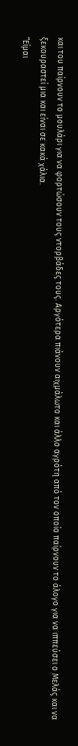και του παίρνουν το μουλάρι για να φορτώσουν τους ντορβάδες τους. Αργότερα πιάνουν αιχμάλωτο και άλλο αγρότη από τον οποίο παίρνουν το άλογο για να ιππεύσει ο Μελάς και να ξεκουραστεί μια και είναι σε κακά χάλια.
“Είμαι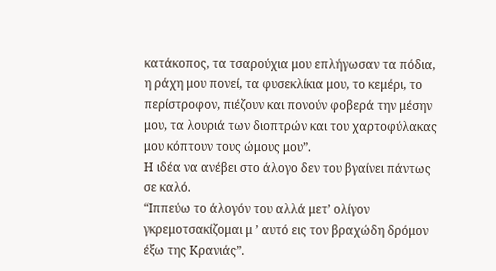κατάκοπος, τα τσαρούχια μου επλήγωσαν τα πόδια, η ράχη μου πονεί, τα φυσεκλίκια μου, το κεμέρι, το περίστροφον, πιέζουν και πονούν φοβερά την μέσην μου, τα λουριά των διοπτρών και του χαρτοφύλακας μου κόπτουν τους ώμους μου”.
Η ιδέα να ανέβει στο άλογο δεν του βγαίνει πάντως σε καλό.
“Ιππεύω το άλογόν του αλλά μετ’ ολίγον γκρεμοτσακίζομαι μ ’ αυτό εις τον βραχώδη δρόμον έξω της Κρανιάς”.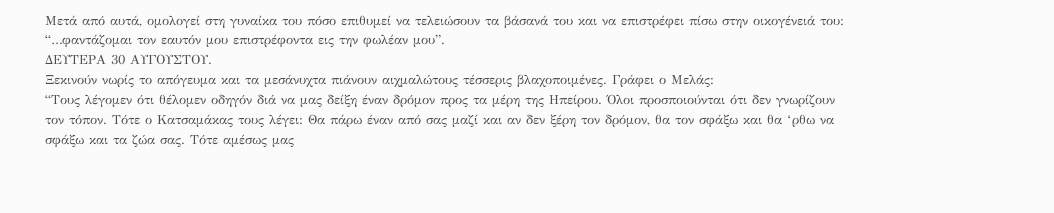Μετά από αυτά, ομολογεί στη γυναίκα του πόσο επιθυμεί να τελειώσουν τα βάσανά του και να επιστρέφει πίσω στην οικογένειά του:
“…φαντάζομαι τον εαυτόν μου επιστρέφοντα εις την φωλέαν μου”.
ΔΕΥΤΕΡΑ 30 ΑΥΓΟΥΣΤΟΥ.
Ξεκινούν νωρίς το απόγευμα και τα μεσάνυχτα πιάνουν αιχμαλώτους τέσσερις βλαχοποιμένες. Γράφει ο Μελάς:
“Τους λέγομεν ότι θέλομεν οδηγόν διά να μας δείξη έναν δρόμον προς τα μέρη της Ηπείρου. Όλοι προσποιούνται ότι δεν γνωρίζουν τον τόπον. Τότε ο Κατσαμάκας τους λέγει: Θα πάρω έναν από σας μαζί και αν δεν ξέρη τον δρόμον, θα τον σφάξω και θα ‘ρθω να σφάξω και τα ζώα σας. Τότε αμέσως μας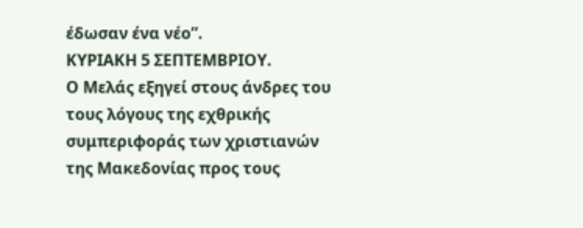έδωσαν ένα νέο”.
ΚΥΡΙΑΚΗ 5 ΣΕΠΤΕΜΒΡΙΟΥ.
Ο Μελάς εξηγεί στους άνδρες του τους λόγους της εχθρικής συμπεριφοράς των χριστιανών της Μακεδονίας προς τους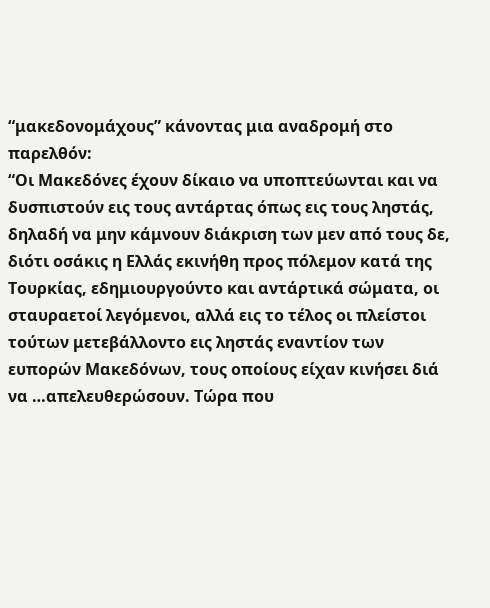“μακεδονομάχους” κάνοντας μια αναδρομή στο παρελθόν:
“Οι Μακεδόνες έχουν δίκαιο να υποπτεύωνται και να δυσπιστούν εις τους αντάρτας όπως εις τους ληστάς, δηλαδή να μην κάμνουν διάκριση των μεν από τους δε, διότι οσάκις η Ελλάς εκινήθη προς πόλεμον κατά της Τουρκίας, εδημιουργούντο και αντάρτικά σώματα, οι σταυραετοί λεγόμενοι, αλλά εις το τέλος οι πλείστοι τούτων μετεβάλλοντο εις ληστάς εναντίον των ευπορών Μακεδόνων, τους οποίους είχαν κινήσει διά να …απελευθερώσουν. Τώρα που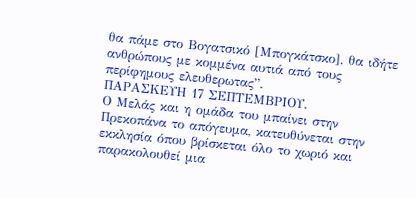θα πάμε στο Βογατσικό [Μπογκάτσκο], θα ιδήτε ανθρώπους με κομμένα αυτιά από τους περίφημους ελευθερωτας”.
ΠΑΡΑΣΚΕΥΗ 17 ΣΕΠΤΕΜΒΡΙΟΥ.
Ο Μελάς και η ομάδα του μπαίνει στην Πρεκοπάνα το απόγευμα, κατευθύνεται στην εκκλησία όπου βρίσκεται όλο το χωριό και παρακολουθεί μια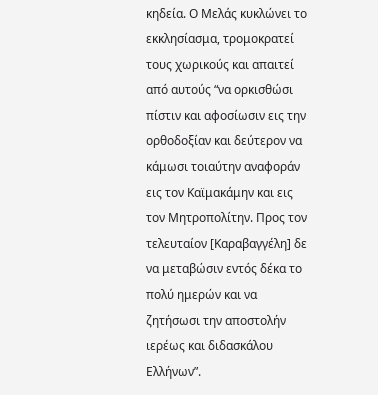κηδεία. Ο Μελάς κυκλώνει το εκκλησίασμα, τρομοκρατεί τους χωρικούς και απαιτεί από αυτούς “να ορκισθώσι πίστιν και αφοσίωσιν εις την ορθοδοξίαν και δεύτερον να κάμωσι τοιαύτην αναφοράν εις τον Καϊμακάμην και εις τον Μητροπολίτην. Προς τον τελευταίον [Καραβαγγέλη] δε να μεταβώσιν εντός δέκα το πολύ ημερών και να ζητήσωσι την αποστολήν ιερέως και διδασκάλου Ελλήνων”.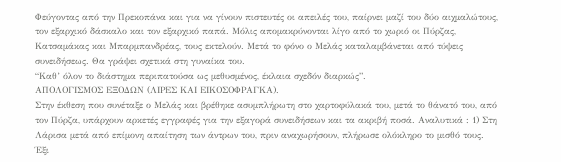Φεύγοντας από την Πρεκοπάνα και για να γίνουν πιστευτές οι απειλές του, παίρνει μαζί του δύο αιχμαλώτους, τον εξαρχικό δάσκαλο και τον εξαρχικό παπά. Μόλις απομακρύνονται λίγο από το χωριό οι Πύρζας, Κατσαμάκας και Μπαρμπανδρέας, τους εκτελούν. Μετά το φόνο ο Μελάς καταλαμβάνεται από τύψεις συνειδήσεως. Θα γράψει σχετικά στη γυναίκα του.
“Καθ’ όλον το διάστημα περιπατούσα ως μεθυσμένος, έκλαια σχεδόν διαρκώς”.
ΑΠΟΛΟΓΙΣΜΟΣ ΕΞΟΔΩΝ (ΛΙΡΕΣ ΚΑΙ ΕΙΚΟΣΟΦΡΑΓΚΑ).
Στην έκθεση που συνέταξε ο Μελάς και βρέθηκε ασυμπλήρωτη στο χαρτοφύλακά του, μετά το θάνατό του, από τον Πύρζα, υπάρχουν αρκετές εγγραφές για την εξαγορά συνειδήσεων και τα ακριβή ποσά. Αναλυτικά : 1) Στη Λάρισα μετά από επίμονη απαίτηση των άντρων του, πριν αναχωρήσουν, πλήρωσε ολόκληρο το μισθό τους. Έξι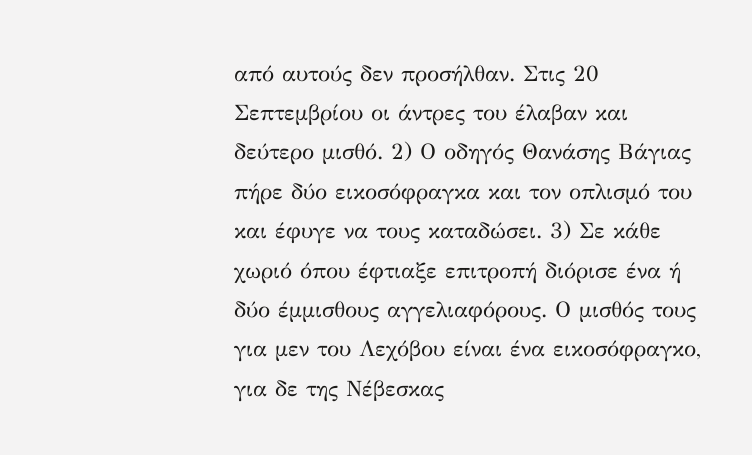από αυτούς δεν προσήλθαν. Στις 20 Σεπτεμβρίου οι άντρες του έλαβαν και δεύτερο μισθό. 2) Ο οδηγός Θανάσης Βάγιας πήρε δύο εικοσόφραγκα και τον οπλισμό του και έφυγε να τους καταδώσει. 3) Σε κάθε χωριό όπου έφτιαξε επιτροπή διόρισε ένα ή δύο έμμισθους αγγελιαφόρους. Ο μισθός τους για μεν του Λεχόβου είναι ένα εικοσόφραγκο, για δε της Νέβεσκας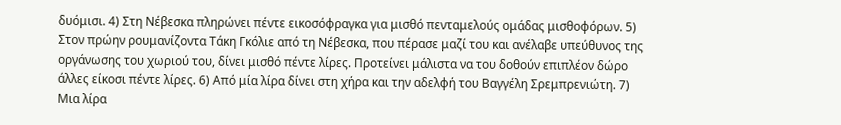δυόμισι. 4) Στη Νέβεσκα πληρώνει πέντε εικοσόφραγκα για μισθό πενταμελούς ομάδας μισθοφόρων. 5) Στον πρώην ρουμανίζοντα Τάκη Γκόλιε από τη Νέβεσκα, που πέρασε μαζί του και ανέλαβε υπεύθυνος της οργάνωσης του χωριού του, δίνει μισθό πέντε λίρες. Προτείνει μάλιστα να του δοθούν επιπλέον δώρο άλλες είκοσι πέντε λίρες. 6) Από μία λίρα δίνει στη χήρα και την αδελφή του Βαγγέλη Σρεμπρενιώτη. 7) Μια λίρα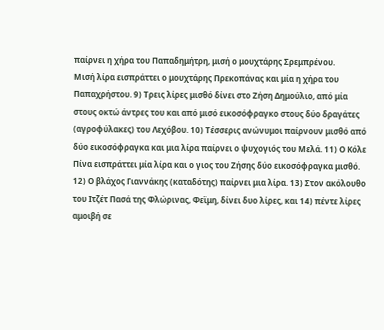παίρνει η χήρα του Παπαδημήτρη, μισή ο μουχτάρης Σρεμπρένου.
Μισή λίρα εισπράττει ο μουχτάρης Πρεκοπάνας και μία η χήρα του Παπαχρήστου. 9) Τρεις λίρες μισθό δίνει στο Ζήση Δημούλιο, από μία στους οκτώ άντρες του και από μισό εικοσόφραγκο στους δύο δραγάτες (αγροφύλακες) του Λεχόβου. 10) Τέσσερις ανώνυμοι παίρνουν μισθό από δύο εικοσόφραγκα και μια λίρα παίρνει ο ψυχογιός του Μελά. 11) Ο Κόλε Πίνα εισπράττει μία λίρα και ο γιος του Ζήσης δύο εικοσόφραγκα μισθό. 12) Ο βλάχος Γιαννάκης (καταδότης) παίρνει μια λίρα. 13) Στον ακόλουθο του Ιτζέτ Πασά της Φλώρινας, Φεϊμη, δίνει δυο λίρες, και 14) πέντε λίρες αμοιβή σε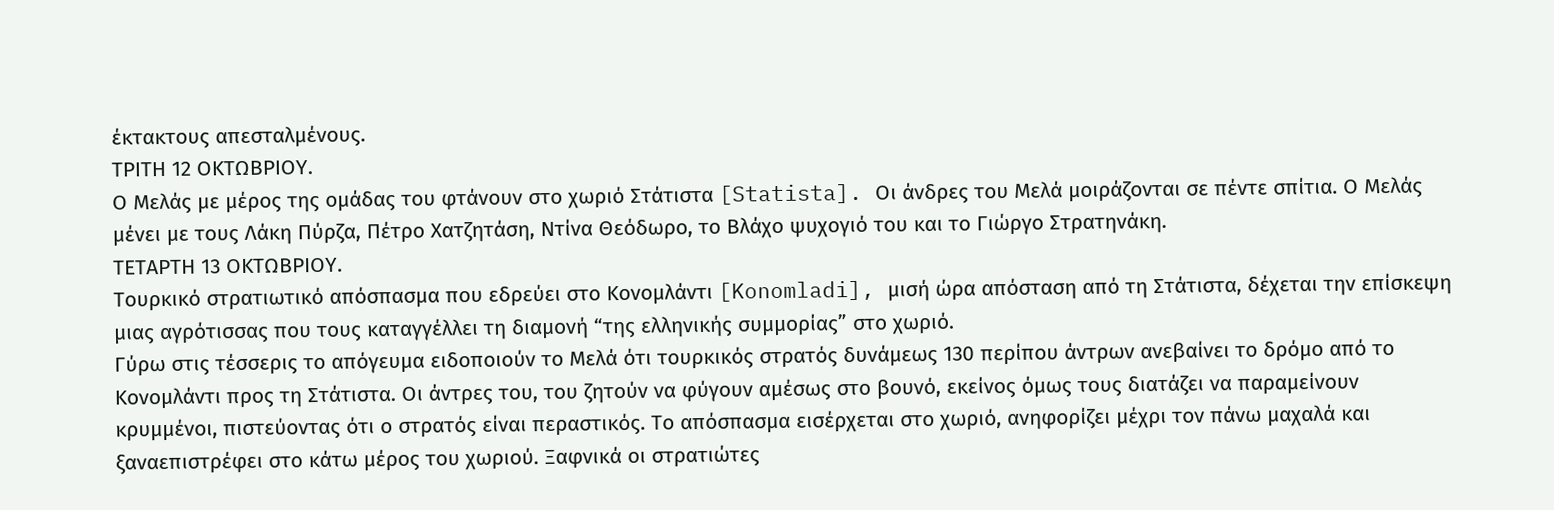έκτακτους απεσταλμένους.
ΤΡΙΤΗ 12 ΟΚΤΩΒΡΙΟΥ.
Ο Μελάς με μέρος της ομάδας του φτάνουν στο χωριό Στάτιστα [Statista]. Οι άνδρες του Μελά μοιράζονται σε πέντε σπίτια. Ο Μελάς μένει με τους Λάκη Πύρζα, Πέτρο Χατζητάση, Ντίνα Θεόδωρο, το Βλάχο ψυχογιό του και το Γιώργο Στρατηνάκη.
ΤΕΤΑΡΤΗ 13 ΟΚΤΩΒΡΙΟΥ.
Τουρκικό στρατιωτικό απόσπασμα που εδρεύει στο Κονομλάντι [Konomladi], μισή ώρα απόσταση από τη Στάτιστα, δέχεται την επίσκεψη μιας αγρότισσας που τους καταγγέλλει τη διαμονή “της ελληνικής συμμορίας” στο χωριό.
Γύρω στις τέσσερις το απόγευμα ειδοποιούν το Μελά ότι τουρκικός στρατός δυνάμεως 130 περίπου άντρων ανεβαίνει το δρόμο από το Κονομλάντι προς τη Στάτιστα. Οι άντρες του, του ζητούν να φύγουν αμέσως στο βουνό, εκείνος όμως τους διατάζει να παραμείνουν κρυμμένοι, πιστεύοντας ότι ο στρατός είναι περαστικός. Το απόσπασμα εισέρχεται στο χωριό, ανηφορίζει μέχρι τον πάνω μαχαλά και ξαναεπιστρέφει στο κάτω μέρος του χωριού. Ξαφνικά οι στρατιώτες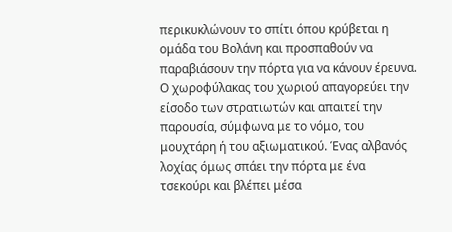περικυκλώνουν το σπίτι όπου κρύβεται η ομάδα του Βολάνη και προσπαθούν να παραβιάσουν την πόρτα για να κάνουν έρευνα. Ο χωροφύλακας του χωριού απαγορεύει την είσοδο των στρατιωτών και απαιτεί την παρουσία, σύμφωνα με το νόμο, του μουχτάρη ή του αξιωματικού. Ένας αλβανός λοχίας όμως σπάει την πόρτα με ένα τσεκούρι και βλέπει μέσα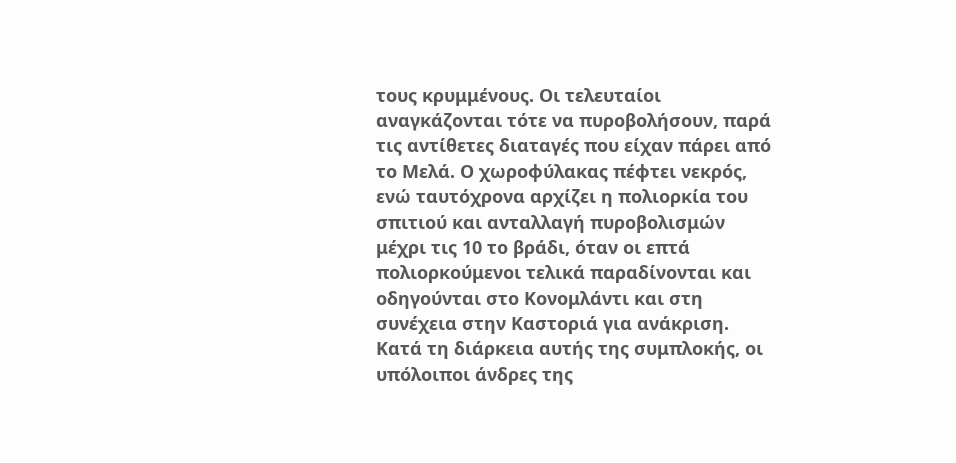τους κρυμμένους. Οι τελευταίοι αναγκάζονται τότε να πυροβολήσουν, παρά τις αντίθετες διαταγές που είχαν πάρει από το Μελά. Ο χωροφύλακας πέφτει νεκρός, ενώ ταυτόχρονα αρχίζει η πολιορκία του σπιτιού και ανταλλαγή πυροβολισμών μέχρι τις 10 το βράδι, όταν οι επτά πολιορκούμενοι τελικά παραδίνονται και οδηγούνται στο Κονομλάντι και στη συνέχεια στην Καστοριά για ανάκριση.
Κατά τη διάρκεια αυτής της συμπλοκής, οι υπόλοιποι άνδρες της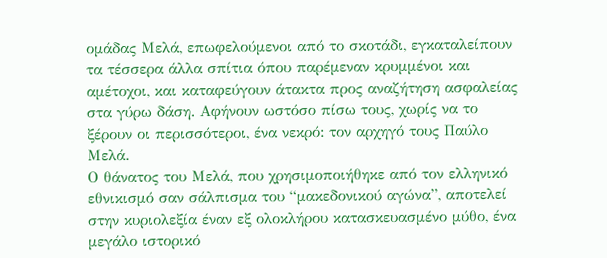ομάδας Μελά, επωφελούμενοι από το σκοτάδι, εγκαταλείπουν τα τέσσερα άλλα σπίτια όπου παρέμεναν κρυμμένοι και αμέτοχοι, και καταφεύγουν άτακτα προς αναζήτηση ασφαλείας στα γύρω δάση. Αφήνουν ωστόσο πίσω τους, χωρίς να το ξέρουν οι περισσότεροι, ένα νεκρό: τον αρχηγό τους Παύλο Μελά.
Ο θάνατος του Μελά, που χρησιμοποιήθηκε από τον ελληνικό εθνικισμό σαν σάλπισμα του “μακεδονικού αγώνα”, αποτελεί στην κυριολεξία έναν εξ ολοκλήρου κατασκευασμένο μύθο, ένα μεγάλο ιστορικό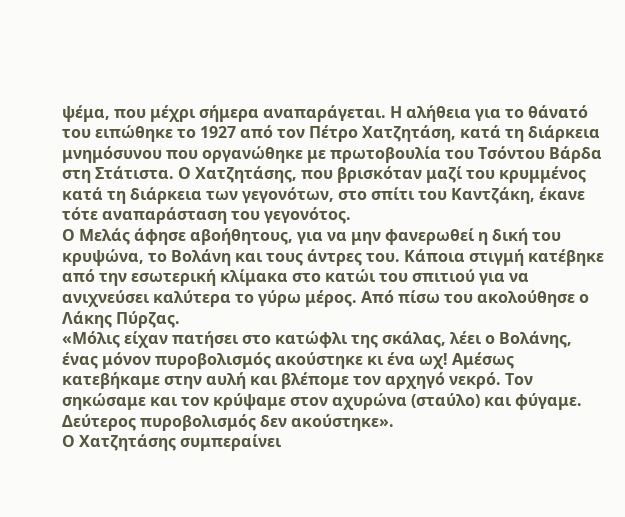ψέμα, που μέχρι σήμερα αναπαράγεται. Η αλήθεια για το θάνατό του ειπώθηκε το 1927 από τον Πέτρο Χατζητάση, κατά τη διάρκεια μνημόσυνου που οργανώθηκε με πρωτοβουλία του Τσόντου Βάρδα στη Στάτιστα. Ο Χατζητάσης, που βρισκόταν μαζί του κρυμμένος κατά τη διάρκεια των γεγονότων, στο σπίτι του Καντζάκη, έκανε τότε αναπαράσταση του γεγονότος.
Ο Μελάς άφησε αβοήθητους, για να μην φανερωθεί η δική του κρυψώνα, το Βολάνη και τους άντρες του. Κάποια στιγμή κατέβηκε από την εσωτερική κλίμακα στο κατώι του σπιτιού για να ανιχνεύσει καλύτερα το γύρω μέρος. Από πίσω του ακολούθησε ο Λάκης Πύρζας.
«Μόλις είχαν πατήσει στο κατώφλι της σκάλας, λέει ο Βολάνης, ένας μόνον πυροβολισμός ακούστηκε κι ένα ωχ! Αμέσως κατεβήκαμε στην αυλή και βλέπομε τον αρχηγό νεκρό. Τον σηκώσαμε και τον κρύψαμε στον αχυρώνα (σταύλο) και φύγαμε. Δεύτερος πυροβολισμός δεν ακούστηκε».
Ο Χατζητάσης συμπεραίνει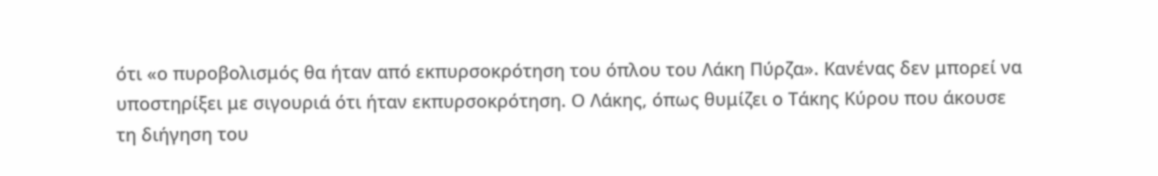ότι «ο πυροβολισμός θα ήταν από εκπυρσοκρότηση του όπλου του Λάκη Πύρζα». Κανένας δεν μπορεί να υποστηρίξει με σιγουριά ότι ήταν εκπυρσοκρότηση. Ο Λάκης, όπως θυμίζει ο Τάκης Κύρου που άκουσε τη διήγηση του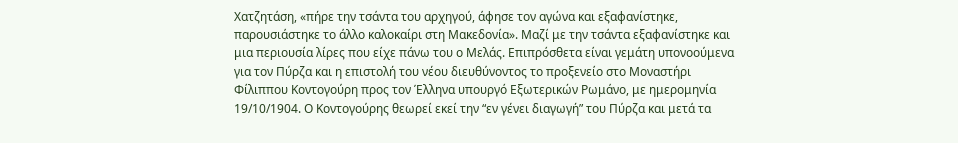Χατζητάση, «πήρε την τσάντα του αρχηγού, άφησε τον αγώνα και εξαφανίστηκε, παρουσιάστηκε το άλλο καλοκαίρι στη Μακεδονία». Μαζί με την τσάντα εξαφανίστηκε και μια περιουσία λίρες που είχε πάνω του ο Μελάς. Επιπρόσθετα είναι γεμάτη υπονοούμενα για τον Πύρζα και η επιστολή του νέου διευθύνοντος το προξενείο στο Μοναστήρι Φίλιππου Κοντογούρη προς τον Έλληνα υπουργό Εξωτερικών Ρωμάνο, με ημερομηνία 19/10/1904. Ο Κοντογούρης θεωρεί εκεί την “εν γένει διαγωγή” του Πύρζα και μετά τα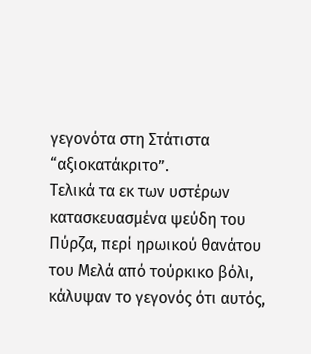γεγονότα στη Στάτιστα “αξιοκατάκριτο”.
Τελικά τα εκ των υστέρων κατασκευασμένα ψεύδη του Πύρζα, περί ηρωικού θανάτου του Μελά από τούρκικο βόλι, κάλυψαν το γεγονός ότι αυτός,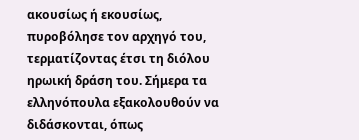ακουσίως ή εκουσίως, πυροβόλησε τον αρχηγό του, τερματίζοντας έτσι τη διόλου ηρωική δράση του. Σήμερα τα ελληνόπουλα εξακολουθούν να διδάσκονται, όπως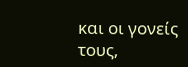και οι γονείς τους,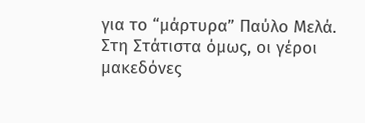για το “μάρτυρα” Παύλο Μελά. Στη Στάτιστα όμως, οι γέροι μακεδόνες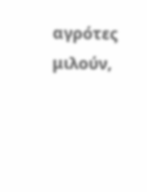αγρότες μιλούν,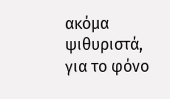ακόμα ψιθυριστά, για το φόνο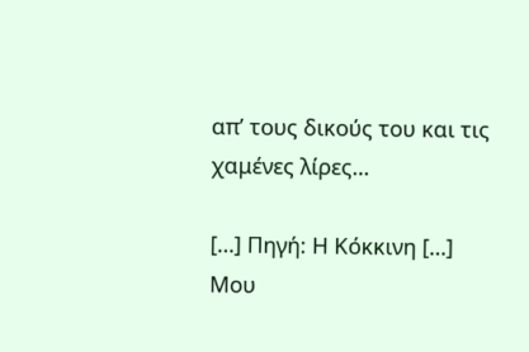απ’ τους δικούς του και τις χαμένες λίρες…

[…] Πηγή: Η Κόκκινη […]
Μου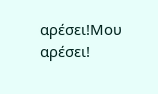αρέσει!Μου αρέσει!